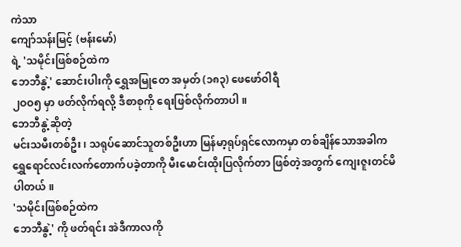ကဲသာ
ကျော်သန်းမြင့် (ဗန်းမော်)
ရဲ့ 'သမိုင်းဖြစ်စဉ်ထဲက
ဘေဘီနွဲ့' ဆောင်းပါးကို ရွှေအမြုတေ အမှတ် (၁၈၃) ဖေဖော်ဝါရီ
၂ဝဝ၅ မှာ ဖတ်လိုက်ရလို့ ဒီစာစုကို ရေးဖြစ်လိုက်တာပါ။
ဘေဘီနွဲ့ဆိုတဲ့
မင်းသမီးတစ်ဦး၊ သရုပ်ဆောင်သူတစ်ဦးဟာ မြန်မာ့ရုပ်ရှင်လောကမှာ တစ်ချိန်သောအခါက
ရွှေရောင်လင်းလက်တောက်ပခဲ့တာကို မီးမောင်းထိုးပြလိုက်တာ ဖြစ်တဲ့အတွက် ကျေးဇူးတင်မိပါတယ်။
'သမိုင်းဖြစ်စဉ်ထဲက
ဘေဘီနွဲ့' ကို ဖတ်ရင်း အဲဒီကာလကို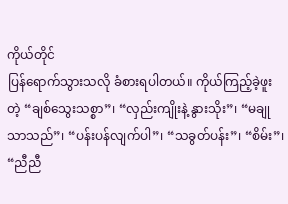ကိုယ်တိုင်
ပြန်ရောက်သွားသလို ခံစားရပါတယ်။ ကိုယ်ကြည့်ခဲ့ဖူးတဲ့ “ချစ်သွေးသစ္စာ”၊ “လှည်းကျိုးနဲ့ နွားသိုး”၊ “မချုသာသည်”၊ “ပန်းပန်လျက်ပါ”၊ “သခွတ်ပန်း”၊ “စိမ်း”၊ “ညီညီ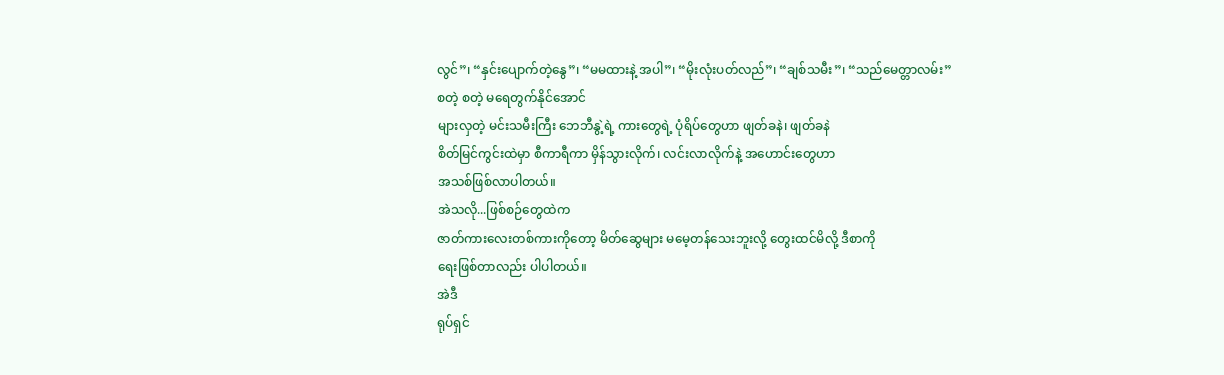လွင်”၊ “နှင်းပျောက်တဲ့နွေ”၊ “မမထားနဲ့ အပါ”၊ “မိုးလုံးပတ်လည်”၊ “ချစ်သမီး”၊ “သည်မေတ္တာလမ်း” စတဲ့ စတဲ့ မရေတွက်နိုင်အောင်
များလှတဲ့ မင်းသမီးကြီး ဘေဘီနွဲ့ရဲ့ ကားတွေရဲ့ ပုံရိပ်တွေဟာ ဖျတ်ခနဲ၊ ဖျတ်ခနဲ
စိတ်မြင်ကွင်းထဲမှာ စီကာရီကာ မှိန်သွားလိုက်၊ လင်းလာလိုက်နဲ့ အဟောင်းတွေဟာ
အသစ်ဖြစ်လာပါတယ်။
အဲသလို...ဖြစ်စဉ်တွေထဲက
ဇာတ်ကားလေးတစ်ကားကိုတော့ မိတ်ဆွေများ မမေ့တန်သေးဘူးလို့ တွေးထင်မိလို့ ဒီစာကို
ရေးဖြစ်တာလည်း ပါပါတယ်။
အဲဒီ
ရုပ်ရှင်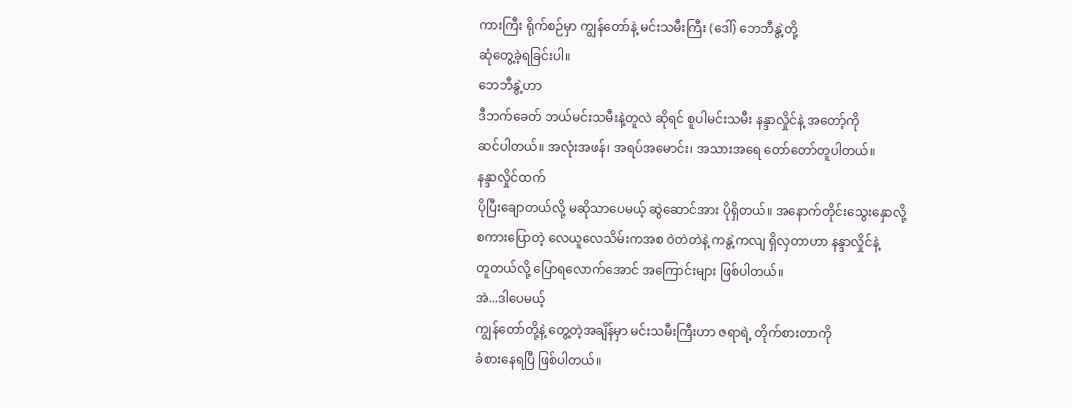ကားကြီး ရိုက်စဉ်မှာ ကျွန်တော်နဲ့ မင်းသမီးကြီး (ဒေါ်) ဘေဘီနွဲ့တို့
ဆုံတွေ့ခဲ့ရခြင်းပါ။
ဘေဘီနွဲ့ဟာ
ဒီဘက်ခေတ် ဘယ်မင်းသမီးနဲ့တူလဲ ဆိုရင် စူပါမင်းသမီး နန္ဒာလှိုင်နဲ့ အတော့်ကို
ဆင်ပါတယ်။ အလုံးအဖန်၊ အရပ်အမောင်း၊ အသားအရေ တော်တော်တူပါတယ်။
နန္ဒာလှိုင်ထက်
ပိုပြီးချောတယ်လို့ မဆိုသာပေမယ့် ဆွဲဆောင်အား ပိုရှိတယ်။ အနောက်တိုင်းသွေးနှောလို့
စကားပြောတဲ့ လေယူလေသိမ်းကအစ ဝဲတဲတဲနဲ့ ကနွဲ့ကလျ ရှိလှတာဟာ နန္ဒာလှိုင်နဲ့
တူတယ်လို့ ပြောရလောက်အောင် အကြောင်းများ ဖြစ်ပါတယ်။
အဲ...ဒါပေမယ့်
ကျွန်တော်တို့နဲ့ တွေ့တဲ့အချိန်မှာ မင်းသမီးကြီးဟာ ဇရာရဲ့ တိုက်စားတာကို
ခံစားနေရပြီ ဖြစ်ပါတယ်။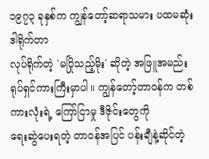၁၉၇၃ ခုနှစ်က ကျွန်တော့်ဆရာသမား ပထမဆုံး ဒါရိုက်တာ
လုပ်ရိုက်တဲ့ 'မပြိုသည့်မိုး' ဆိုတဲ့ အဖြူအမည်း
ရုပ်ရှင်ကားကြီးမှာပါ။ ကျွန်တော့်တာဝန်က တစ်ကားလုံးရဲ့ ကြော်ငြာမှု ဒီဇိုင်းတွေကို
ရေးဆွဲပေးရတဲ့ တာဝန်အပြင် ပန်းချီနဲ့ဆိုင်တဲ့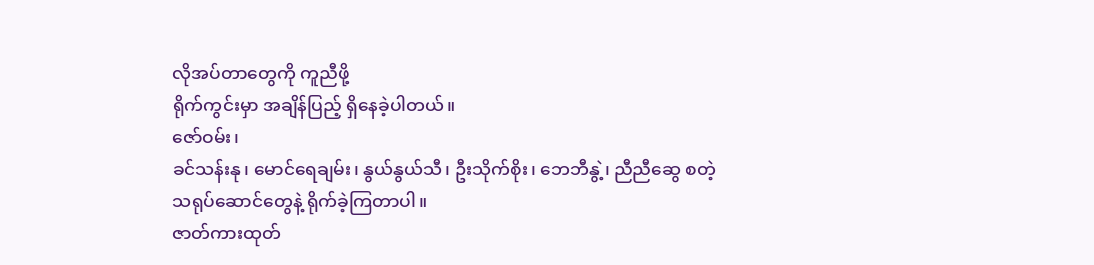လိုအပ်တာတွေကို ကူညီဖို့
ရိုက်ကွင်းမှာ အချိန်ပြည့် ရှိနေခဲ့ပါတယ်။
ဇော်ဝမ်း၊
ခင်သန်းနု၊ မောင်ရေချမ်း၊ နွယ်နွယ်သီ၊ ဦးသိုက်စိုး၊ ဘေဘီနွဲ့၊ ညီညီဆွေ စတဲ့
သရုပ်ဆောင်တွေနဲ့ ရိုက်ခဲ့ကြတာပါ။
ဇာတ်ကားထုတ်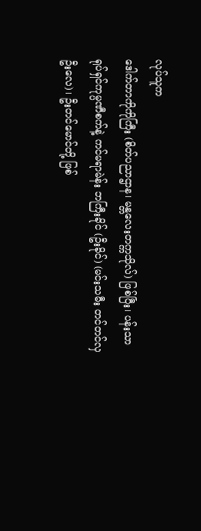လုပ်သူက
ဒေါက်တာကိုကိုကြီး (စိတ်ပညာဌာန၊ မန္တလေးတက္ကသိုလ်) ဖြစ်ပြီး၊ ပန်းသာ
ရုပ်ရှင်ကုမ္ပဏီစက်နဲ့ ကင်မရာမဲန်း ဘကြီးခိုင် (ဦးခိုင်) (မင်းသမီး တင်တင်လှ
ဦးလေ)၊ ဦးတင်မောင်တို့ ဖြစ်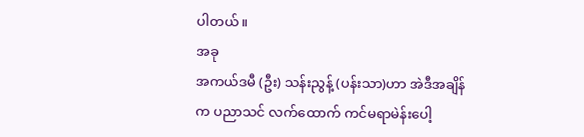ပါတယ်။
အခု
အကယ်ဒမီ (ဦး) သန်းညွန့် (ပန်းသာ)ဟာ အဲဒီအချိန်က ပညာသင် လက်ထောက် ကင်မရာမဲန်းပေါ့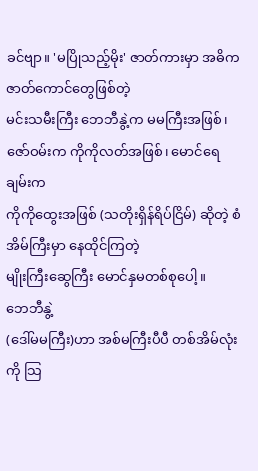ခင်ဗျာ။ 'မပြိုသည့်မိုး' ဇာတ်ကားမှာ အဓိက ဇာတ်ကောင်တွေဖြစ်တဲ့
မင်းသမီးကြီး ဘေဘီနွဲ့က မမကြီးအဖြစ်၊ ဇော်ဝမ်းက ကိုကိုလတ်အဖြစ်၊ မောင်ရေချမ်းက
ကိုကိုထွေးအဖြစ် (သတိုးရှိန်ရိပ်ငြိမ်) ဆိုတဲ့ စံအိမ်ကြီးမှာ နေထိုင်ကြတဲ့
မျိုးကြီးဆွေကြီး မောင်နှမတစ်စုပေါ့။
ဘေဘီနွဲ့
(ဒေါ်မမကြီး)ဟာ အစ်မကြီးပီပီ တစ်အိမ်လုံးကို သြ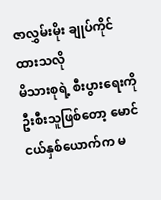ဇာလွှမ်းမိုး ချုပ်ကိုင်ထားသလို
မိသားစုရဲ့ စီးပွားရေးကို ဦးစီးသူဖြစ်တော့ မောင်ငယ်နှစ်ယောက်က မ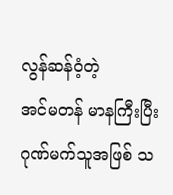လွန်ဆန်ဝံ့တဲ့
အင်မတန် မာနကြီးပြီး ဂုဏ်မက်သူအဖြစ် သ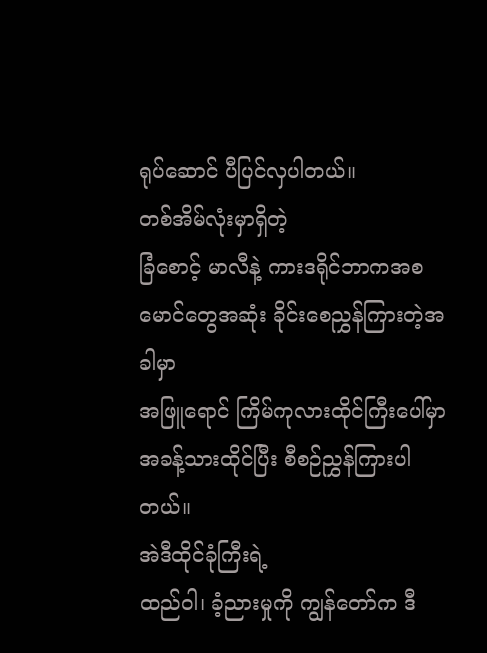ရုပ်ဆောင် ပီပြင်လှပါတယ်။
တစ်အိမ်လုံးမှာရှိတဲ့
ခြံစောင့် မာလီနဲ့ ကားဒရိုင်ဘာကအစ မောင်တွေအဆုံး ခိုင်းစေညွှန်ကြားတဲ့အခါမှာ
အဖြူရောင် ကြိမ်ကုလားထိုင်ကြီးပေါ်မှာ အခန့်သားထိုင်ပြီး စီစဉ်ညွှန်ကြားပါတယ်။
အဲဒီထိုင်ခုံကြီးရဲ့
ထည်ဝါ၊ ခံ့ညားမှုကို ကျွန်တော်က ဒီ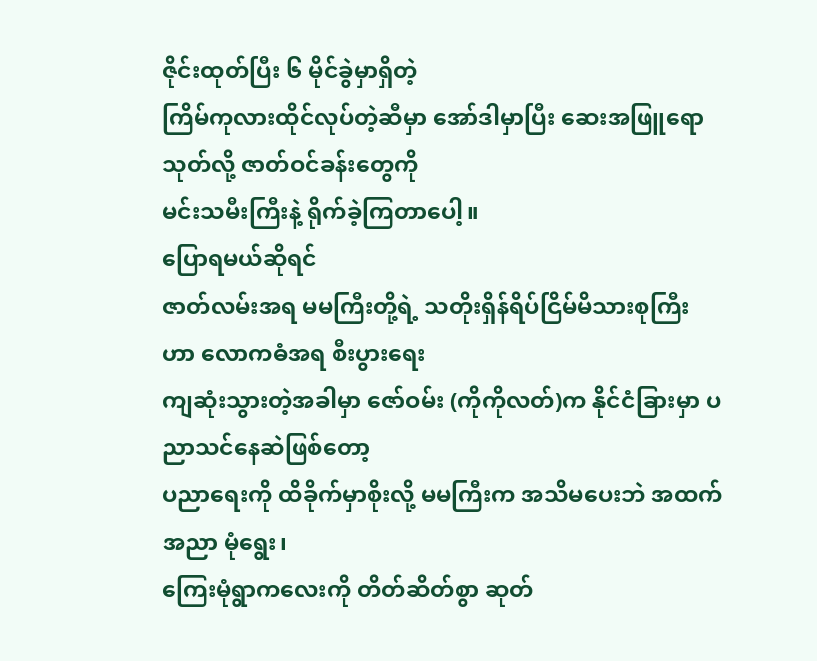ဇိုင်းထုတ်ပြီး ၆ မိုင်ခွဲမှာရှိတဲ့
ကြိမ်ကုလားထိုင်လုပ်တဲ့ဆီမှာ အော်ဒါမှာပြီး ဆေးအဖြူရောသုတ်လို့ ဇာတ်ဝင်ခန်းတွေကို
မင်းသမီးကြီးနဲ့ ရိုက်ခဲ့ကြတာပေါ့။
ပြောရမယ်ဆိုရင်
ဇာတ်လမ်းအရ မမကြီးတို့ရဲ့ သတိုးရှိန်ရိပ်ငြိမ်မိသားစုကြီးဟာ လောကဓံအရ စီးပွားရေး
ကျဆုံးသွားတဲ့အခါမှာ ဇော်ဝမ်း (ကိုကိုလတ်)က နိုင်ငံခြားမှာ ပညာသင်နေဆဲဖြစ်တော့
ပညာရေးကို ထိခိုက်မှာစိုးလို့ မမကြီးက အသိမပေးဘဲ အထက်အညာ မုံရွေး၊
ကြေးမုံရွာကလေးကို တိတ်ဆိတ်စွာ ဆုတ်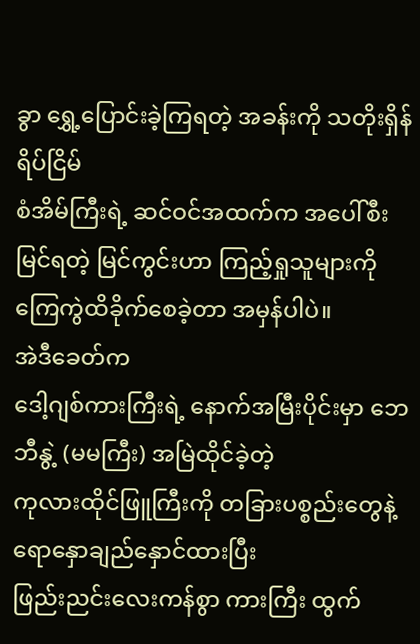ခွာ ရွှေ့ပြောင်းခဲ့ကြရတဲ့ အခန်းကို သတိုးရှိန်ရိပ်ငြိမ်
စံအိမ်ကြီးရဲ့ ဆင်ဝင်အထက်က အပေါ်စီးမြင်ရတဲ့ မြင်ကွင်းဟာ ကြည့်ရှုသူများကို
ကြေကွဲထိခိုက်စေခဲ့တာ အမှန်ပါပဲ။
အဲဒီခေတ်က
ဒေါ့ဂျစ်ကားကြီးရဲ့ နောက်အမြီးပိုင်းမှာ ဘေဘီနွဲ့ (မမကြီး) အမြဲထိုင်ခဲ့တဲ့
ကုလားထိုင်ဖြူကြီးကို တခြားပစ္စည်းတွေနဲ့ ရောနှောချည်နှောင်ထားပြီး
ဖြည်းညင်းလေးကန်စွာ ကားကြီး ထွက်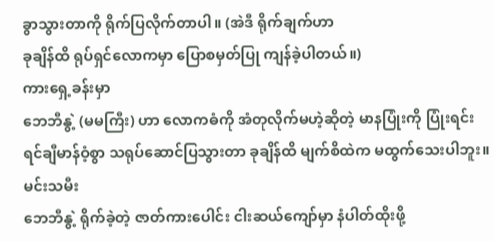ခွာသွားတာကို ရိုက်ပြလိုက်တာပါ။ (အဲဒီ ရိုက်ချက်ဟာ
ခုချိန်ထိ ရုပ်ရှင်လောကမှာ ပြောစမှတ်ပြု ကျန်ခဲ့ပါတယ်။)
ကားရှေ့ခန်းမှာ
ဘေဘီနွဲ့ (မမကြီး) ဟာ လောကဓံကို အံတုလိုက်မဟဲ့ဆိုတဲ့ မာနပြုံးကို ပြုံးရင်း
ရင်ချီမာန်ဝံ့စွာ သရုပ်ဆောင်ပြသွားတာ ခုချိန်ထိ မျက်စိထဲက မထွက်သေးပါဘူး။
မင်းသမီး
ဘေဘီနွဲ့ ရိုက်ခဲ့တဲ့ ဇာတ်ကားပေါင်း ငါးဆယ်ကျော်မှာ နံပါတ်ထိုးဖို့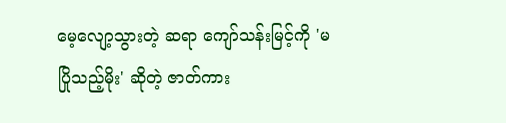မေ့လျော့သွားတဲ့ ဆရာ ကျော်သန်းမြင့်ကို 'မပြိုသည့်မိုး' ဆိုတဲ့ ဇာတ်ကား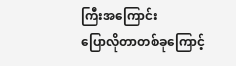ကြီးအကြောင်း
ပြောလိုတာတစ်ခုကြောင့်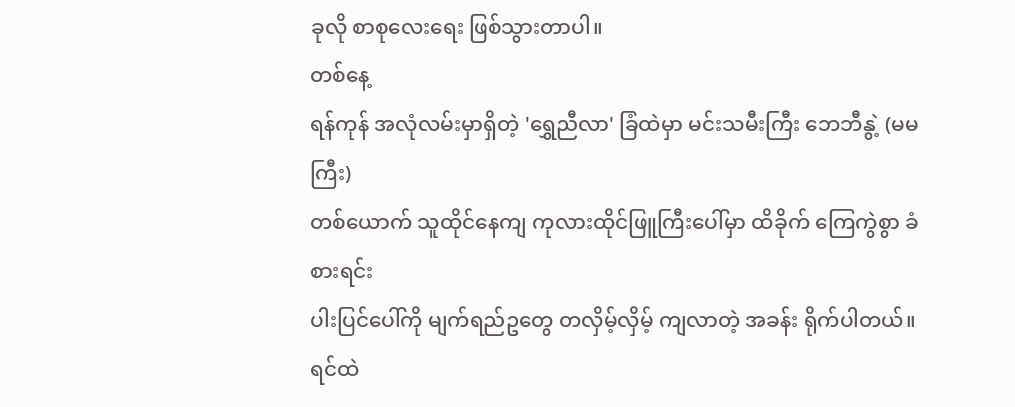ခုလို စာစုလေးရေး ဖြစ်သွားတာပါ။
တစ်နေ့
ရန်ကုန် အလုံလမ်းမှာရှိတဲ့ 'ရွှေညီလာ' ခြံထဲမှာ မင်းသမီးကြီး ဘေဘီနွဲ့ (မမကြီး)
တစ်ယောက် သူထိုင်နေကျ ကုလားထိုင်ဖြူကြီးပေါ်မှာ ထိခိုက် ကြေကွဲစွာ ခံစားရင်း
ပါးပြင်ပေါ်ကို မျက်ရည်ဥတွေ တလှိမ့်လှိမ့် ကျလာတဲ့ အခန်း ရိုက်ပါတယ်။
ရင်ထဲ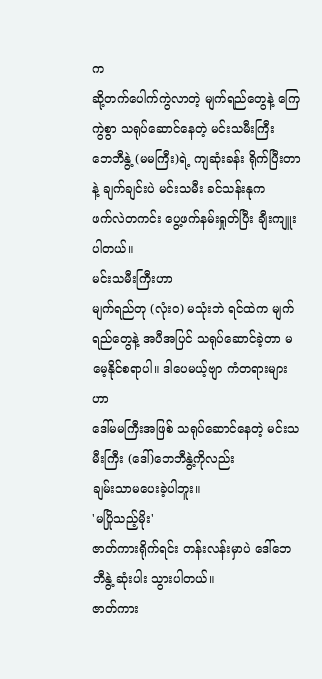က
ဆို့တက်ပေါက်ကွဲလာတဲ့ မျက်ရည်တွေနဲ့ ကြေကွဲစွာ သရုပ်ဆောင်နေတဲ့ မင်းသမီးကြီး
ဘေဘီနွဲ့ (မမကြီး)ရဲ့ ကျဆုံးခန်း ရိုက်ပြီးတာနဲ့ ချက်ချင်းပဲ မင်းသမီး ခင်သန်းနုက
ဖက်လဲတကင်း ပွေ့ဖက်နမ်းရှုတ်ပြီး ချီးကျူးပါတယ်။
မင်းသမီးကြီးဟာ
မျက်ရည်တု (လုံးဝ) မသုံးဘဲ ရင်ထဲက မျက်ရည်တွေနဲ့ အပီအပြင် သရုပ်ဆောင်ခဲ့တာ မမေ့နိုင်စရာပါ။ ဒါပေမယ့်ဗျာ ကံတရားများဟာ
ဒေါ်မမကြီးအဖြစ် သရုပ်ဆောင်နေတဲ့ မင်းသမီးကြီး (ဒေါ်)ဘေဘီနွဲ့ကိုလည်း
ချမ်းသာမပေးခဲ့ပါဘူး။
'မပြိုသည့်မိုး'
ဇာတ်ကားရိုက်ရင်း တန်းလန်းမှာပဲ ဒေါ်ဘေဘီနွဲ့ ဆုံးပါး သွားပါတယ်။
ဇာတ်ကား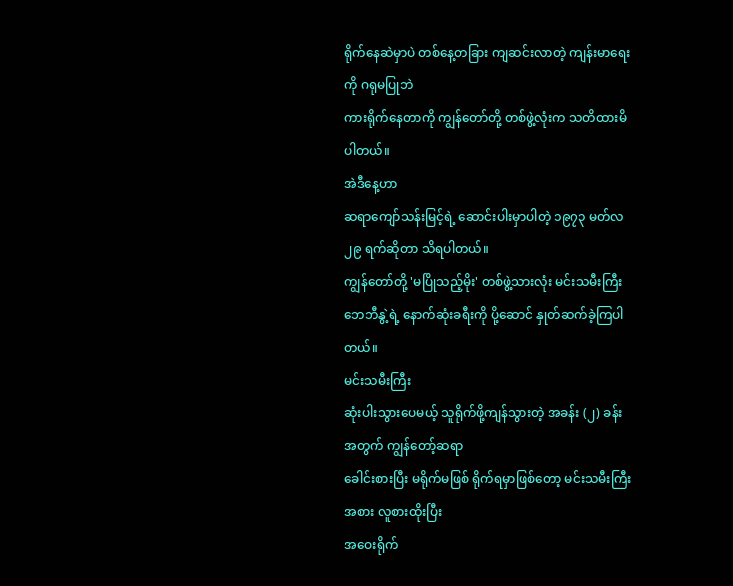ရိုက်နေဆဲမှာပဲ တစ်နေ့တခြား ကျဆင်းလာတဲ့ ကျန်းမာရေးကို ဂရုမပြုဘဲ
ကားရိုက်နေတာကို ကျွန်တော်တို့ တစ်ဖွဲ့လုံးက သတိထားမိပါတယ်။
အဲဒီနေ့ဟာ
ဆရာကျော်သန်းမြင့်ရဲ့ ဆောင်းပါးမှာပါတဲ့ ၁၉၇၃ မတ်လ ၂၉ ရက်ဆိုတာ သိရပါတယ်။
ကျွန်တော်တို့ 'မပြိုသည့်မိုး' တစ်ဖွဲ့သားလုံး မင်းသမီးကြီး
ဘေဘီနွဲ့ရဲ့ နောက်ဆုံးခရီးကို ပို့ဆောင် နှုတ်ဆက်ခဲ့ကြပါတယ်။
မင်းသမီးကြီး
ဆုံးပါးသွားပေမယ့် သူရိုက်ဖို့ကျန်သွားတဲ့ အခန်း (၂) ခန်း အတွက် ကျွန်တော့်ဆရာ
ခေါင်းစားပြီး မရိုက်မဖြစ် ရိုက်ရမှာဖြစ်တော့ မင်းသမီးကြီးအစား လူစားထိုးပြီး
အဝေးရိုက်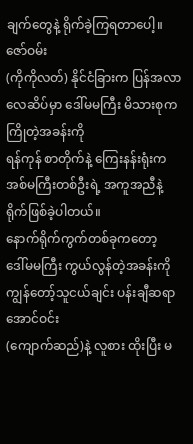ချက်တွေနဲ့ ရိုက်ခဲ့ကြရတာပေါ့။
ဇော်ဝမ်း
(ကိုကိုလတ်) နိုင်ငံခြားက ပြန်အလာ လေဆိပ်မှာ ဒေါ်မမကြီး မိသားစုက ကြိုတဲ့အခန်းကို
ရန်ကုန် စာတိုက်နဲ့ ကြေးနန်းရုံးက အစ်မကြီးတစ်ဦးရဲ့ အကူအညီနဲ့ ရိုက်ဖြစ်ခဲ့ပါတယ်။
နောက်ရိုက်ကွက်တစ်ခုကတော့
ဒေါ်မမကြီး ကွယ်လွန်တဲ့အခန်းကို ကျွန်တော့်သူငယ်ချင်း ပန်းချီဆရာ အောင်ဝင်း
(ကျောက်ဆည်)နဲ့ လူစား ထိုးပြီး မ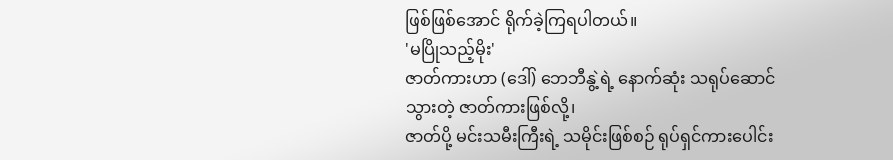ဖြစ်ဖြစ်အောင် ရိုက်ခဲ့ကြရပါတယ်။
'မပြိုသည့်မိုး'
ဇာတ်ကားဟာ (ဒေါ်) ဘေဘီနွဲ့ရဲ့ နောက်ဆုံး သရုပ်ဆောင်သွားတဲ့ ဇာတ်ကားဖြစ်လို့၊
ဇာတ်ပို့ မင်းသမီးကြီးရဲ့ သမိုင်းဖြစ်စဉ် ရုပ်ရှင်ကားပေါင်း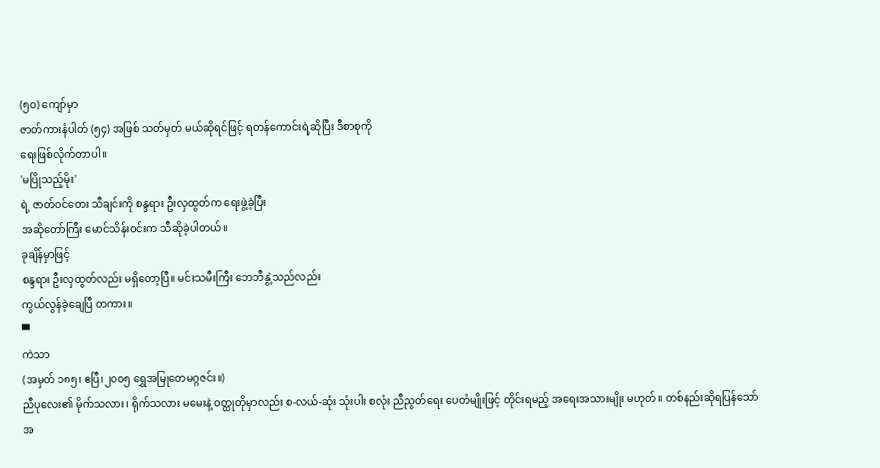(၅ဝ) ကျော်မှာ
ဇာတ်ကားနံပါတ် (၅၄) အဖြစ် သတ်မှတ် မယ်ဆိုရင်ဖြင့် ရတန်ကောင်းရဲ့ဆိုပြီး ဒီစာစုကို
ရေးဖြစ်လိုက်တာပါ။
'မပြိုသည့်မိုး'
ရဲ့ ဇာတ်ဝင်တေး သီချင်းကို စန္ဒရား ဦးလှထွတ်က ရေးဖွဲ့ခဲ့ပြီး
အဆိုတော်ကြီး မောင်သိန်းဝင်းက သီဆိုခဲ့ပါတယ်။
ခုချိန်မှာဖြင့်
စန္ဒရား ဦးလှထွတ်လည်း မရှိတော့ပြီ။ မင်းသမီးကြီး ဘေဘီနွဲ့သည်လည်း
ကွယ်လွန်ခဲ့ချေပြီ တကား။
▀
ကဲသာ
(အမှတ် ၁၈၅၊ ဧပြီ၊၂၀၀၅ ရွှေအမြုတေမဂ္ဂဇင်း။)
ညီပုလေး၏ မိုက်သလား၊ ရိုက်သလား မမေးနဲ့ ဝတ္ထုတိုမှာလည်း စ-လယ်-ဆုံး သုံးပါး စလုံး ညီညွတ်ရေး ပေတံမျိုးဖြင့် တိုင်းရမည့် အရေးအသားမျိုး မဟုတ်။ တစ်နည်းဆိုရပြန်သော် အ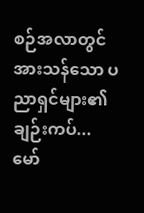စဉ်အလာတွင် အားသန်သော ပညာရှင်များ၏ ချဉ်းကပ်...
မော်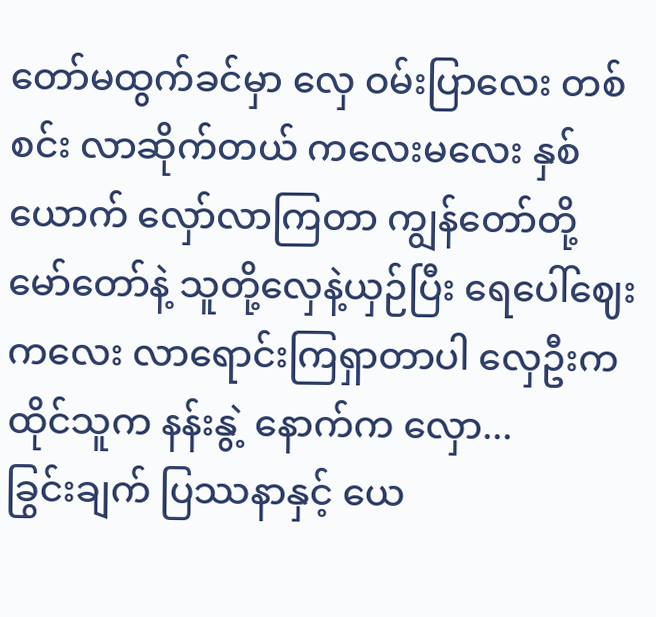တော်မထွက်ခင်မှာ လှေ ဝမ်းပြာလေး တစ်စင်း လာဆိုက်တယ် ကလေးမလေး နှစ်ယောက် လှော်လာကြတာ ကျွန်တော်တို့ မော်တော်နဲ့ သူတို့လှေနဲ့ယှဉ်ပြီး ရေပေါ်ဈေးကလေး လာရောင်းကြရှာတာပါ လှေဦးက ထိုင်သူက နန်းနွဲ့ နောက်က လှော...
ခြွင်းချက် ပြဿနာနှင့် ယေ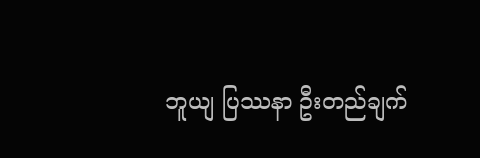ဘူယျ ပြဿနာ ဦးတည်ချက်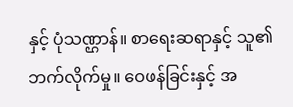နှင့် ပုံသဏ္ဌာန်။ စာရေးဆရာနှင့် သူ၏ဘက်လိုက်မှု။ ဝေဖန်ခြင်းနှင့် အ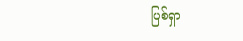ပြစ်ရှာ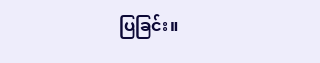ပြခြင်း။